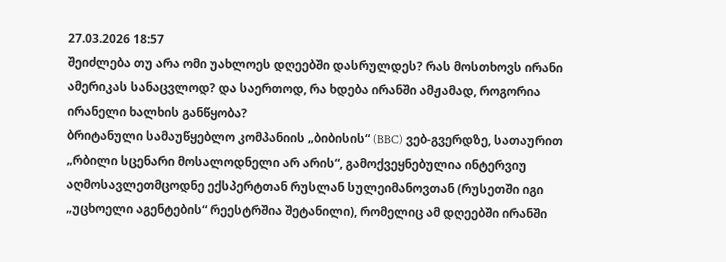27.03.2026 18:57
შეიძლება თუ არა ომი უახლოეს დღეებში დასრულდეს? რას მოსთხოვს ირანი ამერიკას სანაცვლოდ? და საერთოდ, რა ხდება ირანში ამჟამად, როგორია ირანელი ხალხის განწყობა?
ბრიტანული სამაუწყებლო კომპანიის „ბიბისის“ (BBC) ვებ-გვერდზე, სათაურით „რბილი სცენარი მოსალოდნელი არ არის“, გამოქვეყნებულია ინტერვიუ აღმოსავლეთმცოდნე ექსპერტთან რუსლან სულეიმანოვთან (რუსეთში იგი „უცხოელი აგენტების“ რეესტრშია შეტანილი), რომელიც ამ დღეებში ირანში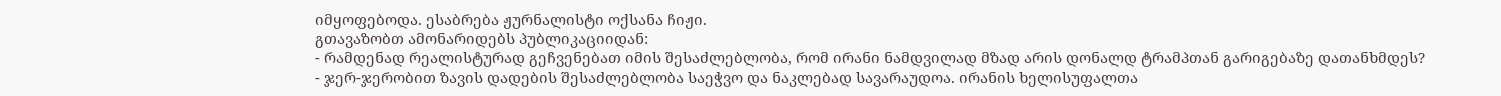იმყოფებოდა. ესაბრება ჟურნალისტი ოქსანა ჩიჟი.
გთავაზობთ ამონარიდებს პუბლიკაციიდან:
- რამდენად რეალისტურად გეჩვენებათ იმის შესაძლებლობა, რომ ირანი ნამდვილად მზად არის დონალდ ტრამპთან გარიგებაზე დათანხმდეს?
- ჯერ-ჯერობით ზავის დადების შესაძლებლობა საეჭვო და ნაკლებად სავარაუდოა. ირანის ხელისუფალთა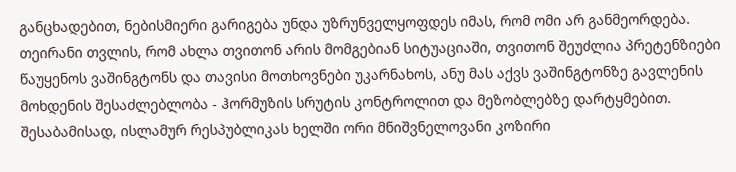განცხადებით, ნებისმიერი გარიგება უნდა უზრუნველყოფდეს იმას, რომ ომი არ განმეორდება. თეირანი თვლის, რომ ახლა თვითონ არის მომგებიან სიტუაციაში, თვითონ შეუძლია პრეტენზიები წაუყენოს ვაშინგტონს და თავისი მოთხოვნები უკარნახოს, ანუ მას აქვს ვაშინგტონზე გავლენის მოხდენის შესაძლებლობა - ჰორმუზის სრუტის კონტროლით და მეზობლებზე დარტყმებით. შესაბამისად, ისლამურ რესპუბლიკას ხელში ორი მნიშვნელოვანი კოზირი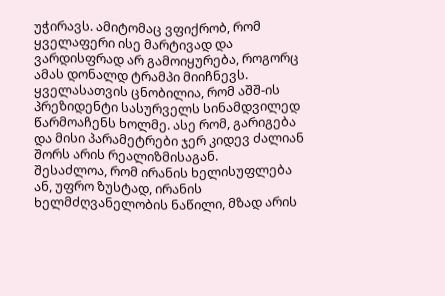უჭირავს. ამიტომაც ვფიქრობ, რომ ყველაფერი ისე მარტივად და ვარდისფრად არ გამოიყურება, როგორც ამას დონალდ ტრამპი მიიჩნევს. ყველასათვის ცნობილია, რომ აშშ-ის პრეზიდენტი სასურველს სინამდვილედ წარმოაჩენს ხოლმე. ასე რომ, გარიგება და მისი პარამეტრები ჯერ კიდევ ძალიან შორს არის რეალიზმისაგან.
შესაძლოა, რომ ირანის ხელისუფლება ან, უფრო ზუსტად, ირანის ხელმძღვანელობის ნაწილი, მზად არის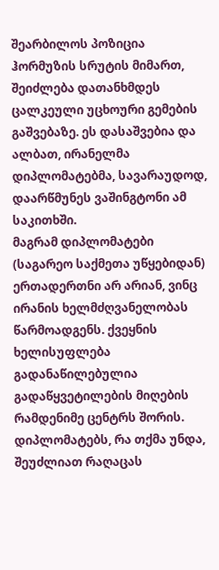შეარბილოს პოზიცია ჰორმუზის სრუტის მიმართ, შეიძლება დათანხმდეს ცალკეული უცხოური გემების გაშვებაზე. ეს დასაშვებია და ალბათ, ირანელმა დიპლომატებმა, სავარაუდოდ, დაარწმუნეს ვაშინგტონი ამ საკითხში.
მაგრამ დიპლომატები (საგარეო საქმეთა უწყებიდან) ერთადერთნი არ არიან, ვინც ირანის ხელმძღვანელობას წარმოადგენს. ქვეყნის ხელისუფლება გადანაწილებულია გადაწყვეტილების მიღების რამდენიმე ცენტრს შორის. დიპლომატებს, რა თქმა უნდა, შეუძლიათ რაღაცას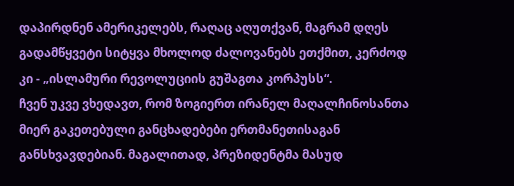დაპირდნენ ამერიკელებს, რაღაც აღუთქვან, მაგრამ დღეს გადამწყვეტი სიტყვა მხოლოდ ძალოვანებს ეთქმით, კერძოდ კი - „ისლამური რევოლუციის გუშაგთა კორპუსს“.
ჩვენ უკვე ვხედავთ, რომ ზოგიერთ ირანელ მაღალჩინოსანთა მიერ გაკეთებული განცხადებები ერთმანეთისაგან განსხვავდებიან. მაგალითად, პრეზიდენტმა მასუდ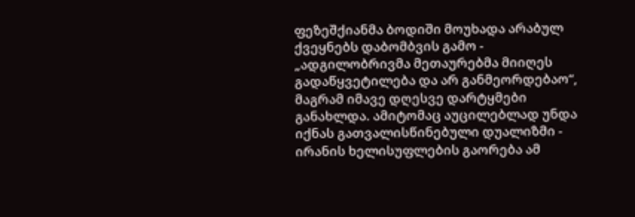ფეზეშქიანმა ბოდიში მოუხადა არაბულ ქვეყნებს დაბომბვის გამო - „ადგილობრივმა მეთაურებმა მიიღეს გადაწყვეტილება და არ განმეორდებაო“, მაგრამ იმავე დღესვე დარტყმები განახლდა. ამიტომაც აუცილებლად უნდა იქნას გათვალისწინებული დუალიზმი - ირანის ხელისუფლების გაორება ამ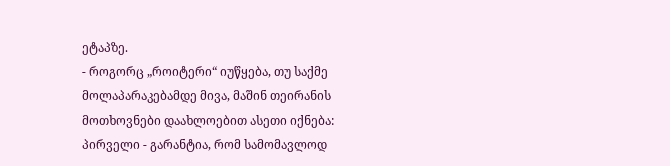ეტაპზე.
- როგორც „როიტერი“ იუწყება, თუ საქმე მოლაპარაკებამდე მივა, მაშინ თეირანის მოთხოვნები დაახლოებით ასეთი იქნება: პირველი - გარანტია, რომ სამომავლოდ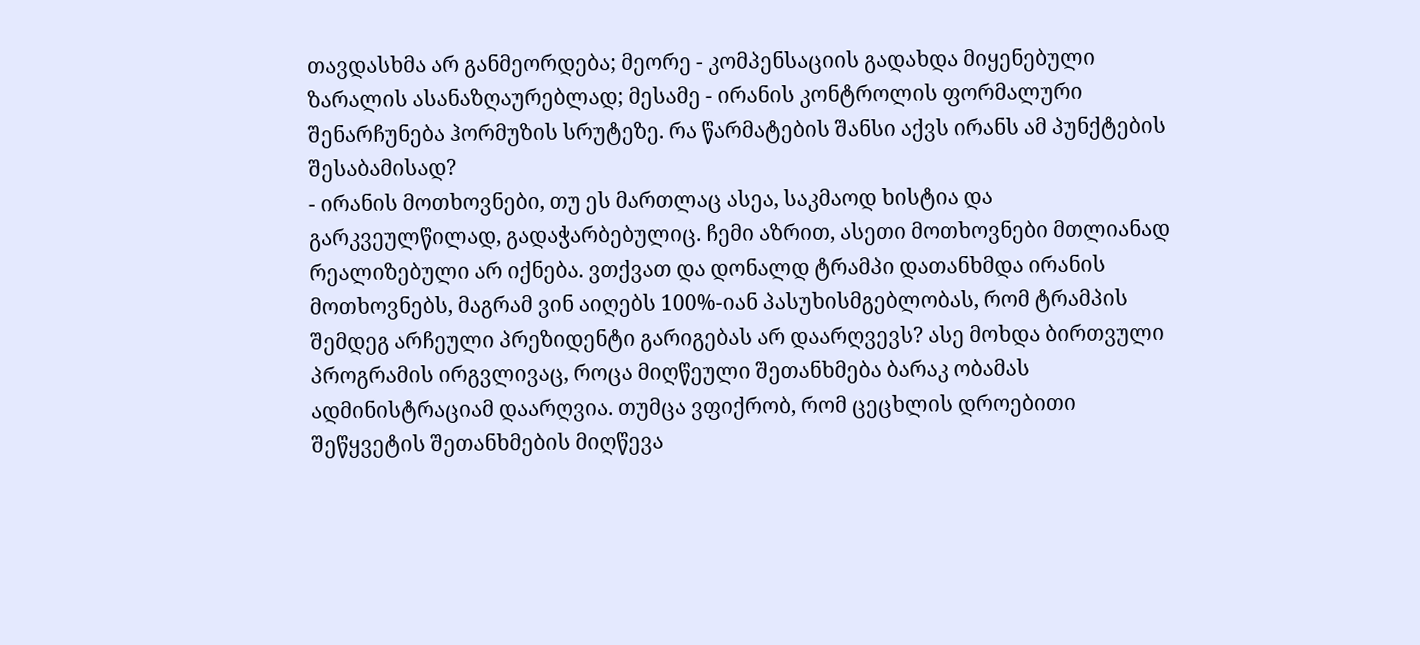თავდასხმა არ განმეორდება; მეორე - კომპენსაციის გადახდა მიყენებული ზარალის ასანაზღაურებლად; მესამე - ირანის კონტროლის ფორმალური შენარჩუნება ჰორმუზის სრუტეზე. რა წარმატების შანსი აქვს ირანს ამ პუნქტების შესაბამისად?
- ირანის მოთხოვნები, თუ ეს მართლაც ასეა, საკმაოდ ხისტია და გარკვეულწილად, გადაჭარბებულიც. ჩემი აზრით, ასეთი მოთხოვნები მთლიანად რეალიზებული არ იქნება. ვთქვათ და დონალდ ტრამპი დათანხმდა ირანის მოთხოვნებს, მაგრამ ვინ აიღებს 100%-იან პასუხისმგებლობას, რომ ტრამპის შემდეგ არჩეული პრეზიდენტი გარიგებას არ დაარღვევს? ასე მოხდა ბირთვული პროგრამის ირგვლივაც, როცა მიღწეული შეთანხმება ბარაკ ობამას ადმინისტრაციამ დაარღვია. თუმცა ვფიქრობ, რომ ცეცხლის დროებითი შეწყვეტის შეთანხმების მიღწევა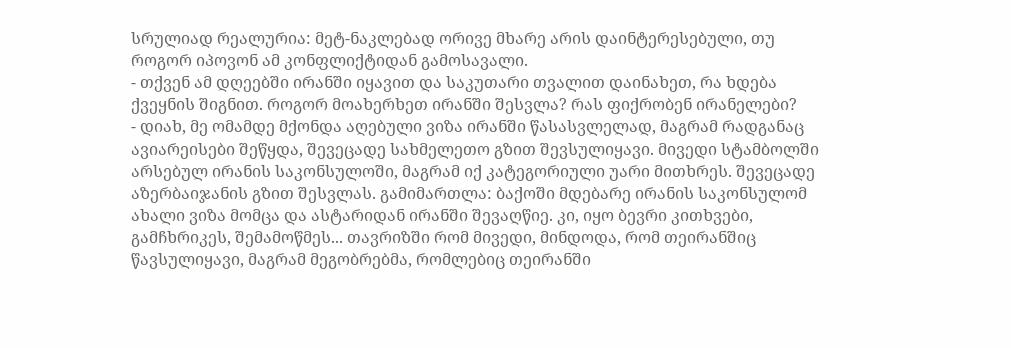სრულიად რეალურია: მეტ-ნაკლებად ორივე მხარე არის დაინტერესებული, თუ როგორ იპოვონ ამ კონფლიქტიდან გამოსავალი.
- თქვენ ამ დღეებში ირანში იყავით და საკუთარი თვალით დაინახეთ, რა ხდება ქვეყნის შიგნით. როგორ მოახერხეთ ირანში შესვლა? რას ფიქრობენ ირანელები?
- დიახ, მე ომამდე მქონდა აღებული ვიზა ირანში წასასვლელად, მაგრამ რადგანაც ავიარეისები შეწყდა, შევეცადე სახმელეთო გზით შევსულიყავი. მივედი სტამბოლში არსებულ ირანის საკონსულოში, მაგრამ იქ კატეგორიული უარი მითხრეს. შევეცადე აზერბაიჯანის გზით შესვლას. გამიმართლა: ბაქოში მდებარე ირანის საკონსულომ ახალი ვიზა მომცა და ასტარიდან ირანში შევაღწიე. კი, იყო ბევრი კითხვები, გამჩხრიკეს, შემამოწმეს... თავრიზში რომ მივედი, მინდოდა, რომ თეირანშიც წავსულიყავი, მაგრამ მეგობრებმა, რომლებიც თეირანში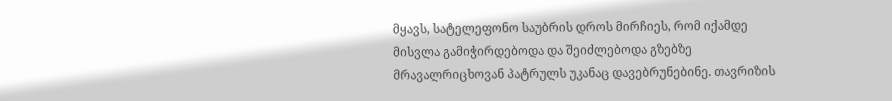მყავს, სატელეფონო საუბრის დროს მირჩიეს, რომ იქამდე მისვლა გამიჭირდებოდა და შეიძლებოდა გზებზე მრავალრიცხოვან პატრულს უკანაც დავებრუნებინე. თავრიზის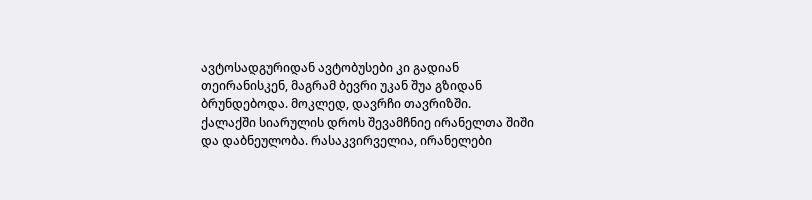ავტოსადგურიდან ავტობუსები კი გადიან თეირანისკენ, მაგრამ ბევრი უკან შუა გზიდან ბრუნდებოდა. მოკლედ, დავრჩი თავრიზში.
ქალაქში სიარულის დროს შევამჩნიე ირანელთა შიში და დაბნეულობა. რასაკვირველია, ირანელები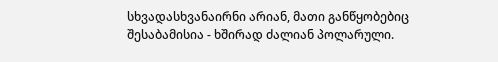სხვადასხვანაირნი არიან, მათი განწყობებიც შესაბამისია - ხშირად ძალიან პოლარული.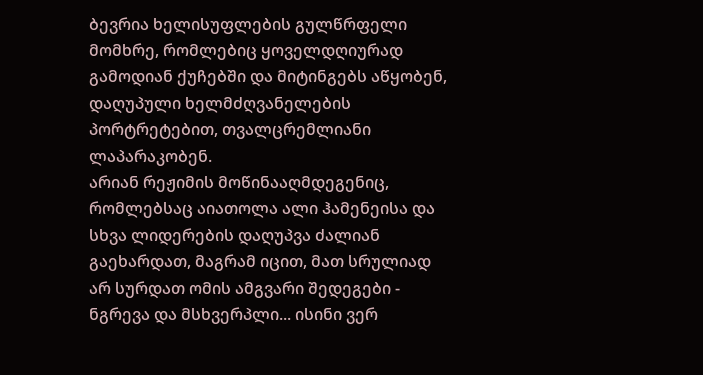ბევრია ხელისუფლების გულწრფელი მომხრე, რომლებიც ყოველდღიურად გამოდიან ქუჩებში და მიტინგებს აწყობენ, დაღუპული ხელმძღვანელების პორტრეტებით, თვალცრემლიანი ლაპარაკობენ.
არიან რეჟიმის მოწინააღმდეგენიც, რომლებსაც აიათოლა ალი ჰამენეისა და სხვა ლიდერების დაღუპვა ძალიან გაეხარდათ, მაგრამ იცით, მათ სრულიად არ სურდათ ომის ამგვარი შედეგები - ნგრევა და მსხვერპლი... ისინი ვერ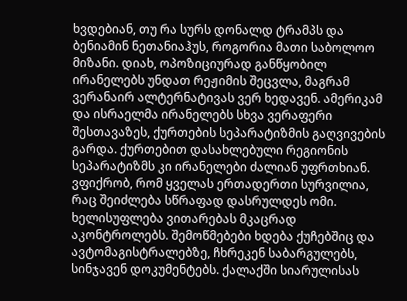ხვდებიან, თუ რა სურს დონალდ ტრამპს და ბენიამინ ნეთანიაჰუს, როგორია მათი საბოლოო მიზანი. დიახ, ოპოზიციურად განწყობილ ირანელებს უნდათ რეჟიმის შეცვლა, მაგრამ ვერანაირ ალტერნატივას ვერ ხედავენ. ამერიკამ და ისრაელმა ირანელებს სხვა ვერაფერი შესთავაზეს, ქურთების სეპარატიზმის გაღვივების გარდა. ქურთებით დასახლებული რეგიონის სეპარატიზმს კი ირანელები ძალიან უფრთხიან. ვფიქრობ, რომ ყველას ერთადერთი სურვილია, რაც შეიძლება სწრაფად დასრულდეს ომი.
ხელისუფლება ვითარებას მკაცრად აკონტროლებს. შემოწმებები ხდება ქუჩებშიც და ავტომაგისტრალებზე, ჩხრეკენ საბარგულებს, სინჯავენ დოკუმენტებს. ქალაქში სიარულისას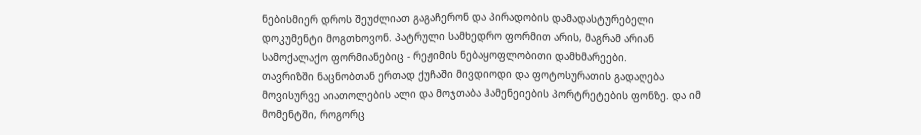ნებისმიერ დროს შეუძლიათ გაგაჩერონ და პირადობის დამადასტურებელი დოკუმენტი მოგთხოვონ. პატრული სამხედრო ფორმით არის, მაგრამ არიან სამოქალაქო ფორმიანებიც - რეჟიმის ნებაყოფლობითი დამხმარეები.
თავრიზში ნაცნობთან ერთად ქუჩაში მივდიოდი და ფოტოსურათის გადაღება მოვისურვე აიათოლების ალი და მოჯთაბა ჰამენეიების პორტრეტების ფონზე. და იმ მომენტში, როგორც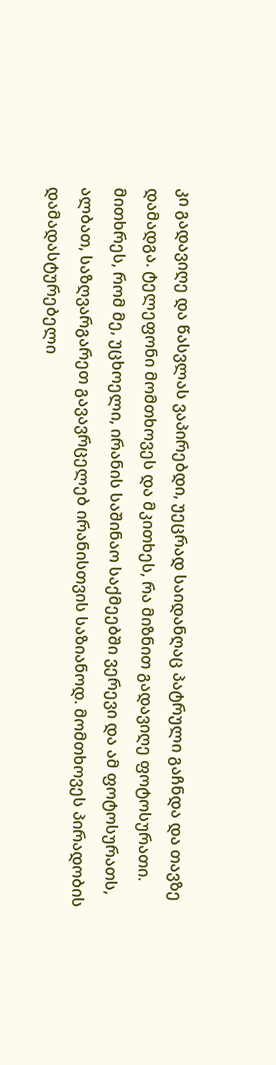კი გადავიღე და წასვლას ვაპირებდი, უეცრად საიდანღაც პატრული გაჩნდა და თავზე დამადგა. ტელეფონი მომთხოვეს და მკითხეს, რა მიზნით გადავიღე ფოტოსურათი. მითხრეს, რომ მე, უცხოელი, ირანის საშინაო საქმეებში ვერევი და ამ ფოტოსურათს, ალბათ, საზღვარგარეთ გავავრცელებ ირანისთვის საზიანოდ. მომთხოვეს პირადობის დამადასტურებელი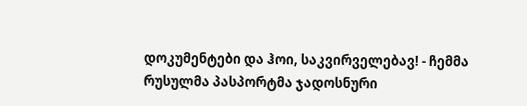დოკუმენტები და ჰოი, საკვირველებავ! - ჩემმა რუსულმა პასპორტმა ჯადოსნური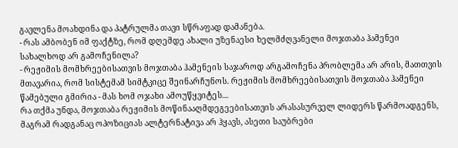გავლენა მოახდინა და პატრულმა თავი სწრაფად დამანება.
- რას ამბობენ იმ ფაქტზე, რომ დღემდე ახალი უზენაესი ხელმძღვანელი მოჯთაბა ჰამენეი სახალხოდ არ გამოჩენილა?
- რეჟიმის მომხრეებისათვის მოჯთაბა ჰამენეის საჯაროდ არგამოჩენა პრობლემა არ არის, მათთვის მთავარია, რომ სისტემამ სიმტკიცე შეინარჩუნოს. რეჟიმის მომხრეებისათვის მოჯთაბა ჰამენეი წამებული გმირია - მას ხომ ოჯახი ამოუწყვიტეს...
რა თქმა უნდა, მოჯთაბა რეჟიმის მოწინააღმდეგეებისათვის არასასურველ ლიდერს წარმოადგენს, მაგრამ რადგანაც ოპოზიციას ალტერნატივა არ ჰყავს, ასეთი საუბრები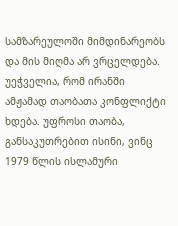სამზარეულოში მიმდინარეობს და მის მიღმა არ ვრცელდება.
უეჭველია, რომ ირანში ამჟამად თაობათა კონფლიქტი ხდება. უფროსი თაობა, განსაკუთრებით ისინი, ვინც 1979 წლის ისლამური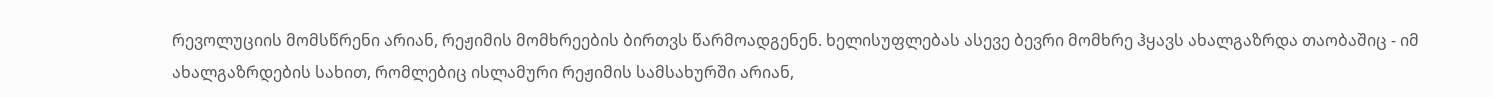რევოლუციის მომსწრენი არიან, რეჟიმის მომხრეების ბირთვს წარმოადგენენ. ხელისუფლებას ასევე ბევრი მომხრე ჰყავს ახალგაზრდა თაობაშიც - იმ ახალგაზრდების სახით, რომლებიც ისლამური რეჟიმის სამსახურში არიან,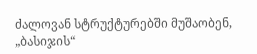ძალოვან სტრუქტურებში მუშაობენ, „ბასიჯის“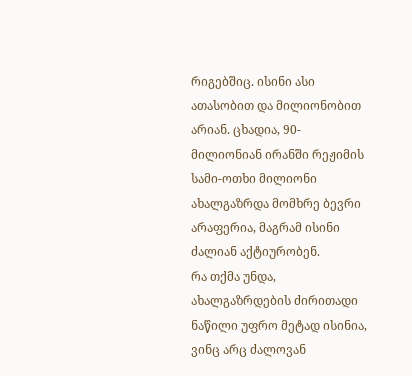რიგებშიც. ისინი ასი ათასობით და მილიონობით არიან. ცხადია, 90-მილიონიან ირანში რეჟიმის სამი-ოთხი მილიონი ახალგაზრდა მომხრე ბევრი არაფერია, მაგრამ ისინი ძალიან აქტიურობენ.
რა თქმა უნდა, ახალგაზრდების ძირითადი ნაწილი უფრო მეტად ისინია, ვინც არც ძალოვან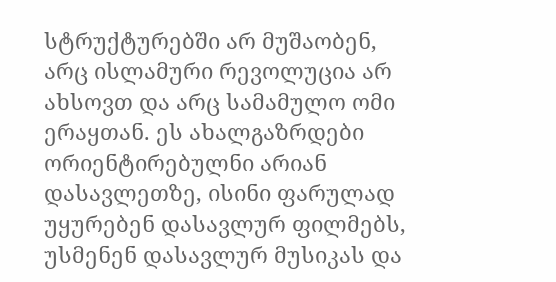სტრუქტურებში არ მუშაობენ, არც ისლამური რევოლუცია არ ახსოვთ და არც სამამულო ომი ერაყთან. ეს ახალგაზრდები ორიენტირებულნი არიან დასავლეთზე, ისინი ფარულად უყურებენ დასავლურ ფილმებს, უსმენენ დასავლურ მუსიკას და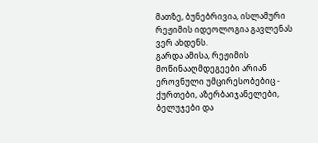მათზე, ბუნებრივია, ისლამური რეჟიმის იდეოლოგია გავლენას ვერ ახდენს.
გარდა ამისა, რეჟიმის მოწინააღმდეგეები არიან ეროვნული უმცირესობებიც - ქურთები, აზერბაიჯანელები, ბელუჯები და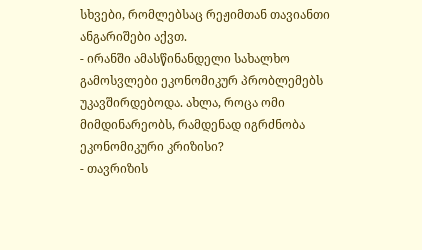სხვები, რომლებსაც რეჟიმთან თავიანთი ანგარიშები აქვთ.
- ირანში ამასწინანდელი სახალხო გამოსვლები ეკონომიკურ პრობლემებს უკავშირდებოდა. ახლა, როცა ომი მიმდინარეობს, რამდენად იგრძნობა ეკონომიკური კრიზისი?
- თავრიზის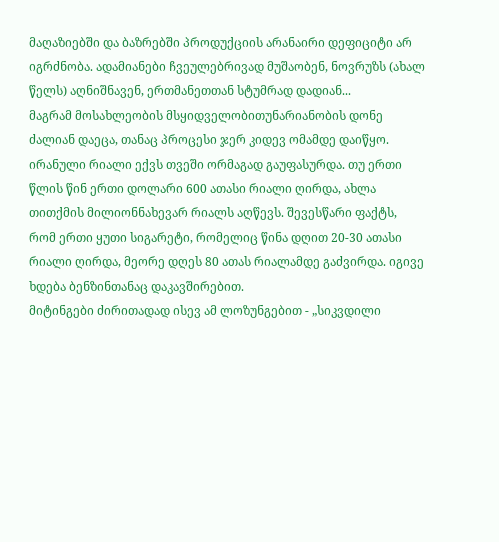მაღაზიებში და ბაზრებში პროდუქციის არანაირი დეფიციტი არ იგრძნობა. ადამიანები ჩვეულებრივად მუშაობენ, ნოვრუზს (ახალ წელს) აღნიშნავენ, ერთმანეთთან სტუმრად დადიან...
მაგრამ მოსახლეობის მსყიდველობითუნარიანობის დონე ძალიან დაეცა, თანაც პროცესი ჯერ კიდევ ომამდე დაიწყო. ირანული რიალი ექვს თვეში ორმაგად გაუფასურდა. თუ ერთი წლის წინ ერთი დოლარი 600 ათასი რიალი ღირდა, ახლა თითქმის მილიონნახევარ რიალს აღწევს. შევესწარი ფაქტს, რომ ერთი ყუთი სიგარეტი, რომელიც წინა დღით 20-30 ათასი რიალი ღირდა, მეორე დღეს 80 ათას რიალამდე გაძვირდა. იგივე ხდება ბენზინთანაც დაკავშირებით.
მიტინგები ძირითადად ისევ ამ ლოზუნგებით - „სიკვდილი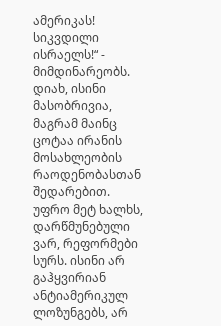ამერიკას! სიკვდილი ისრაელს!“ - მიმდინარეობს. დიახ, ისინი მასობრივია, მაგრამ მაინც ცოტაა ირანის მოსახლეობის რაოდენობასთან შედარებით.
უფრო მეტ ხალხს, დარწმუნებული ვარ, რეფორმები სურს. ისინი არ გაჰყვირიან ანტიამერიკულ ლოზუნგებს, არ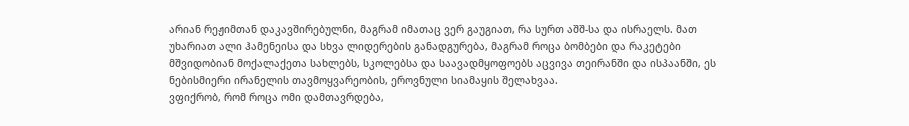არიან რეჟიმთან დაკავშირებულნი, მაგრამ იმათაც ვერ გაუგიათ, რა სურთ აშშ-სა და ისრაელს. მათ უხარიათ ალი ჰამენეისა და სხვა ლიდერების განადგურება, მაგრამ როცა ბომბები და რაკეტები მშვიდობიან მოქალაქეთა სახლებს, სკოლებსა და საავადმყოფოებს აცვივა თეირანში და ისპაანში, ეს ნებისმიერი ირანელის თავმოყვარეობის, ეროვნული სიამაყის შელახვაა.
ვფიქრობ, რომ როცა ომი დამთავრდება,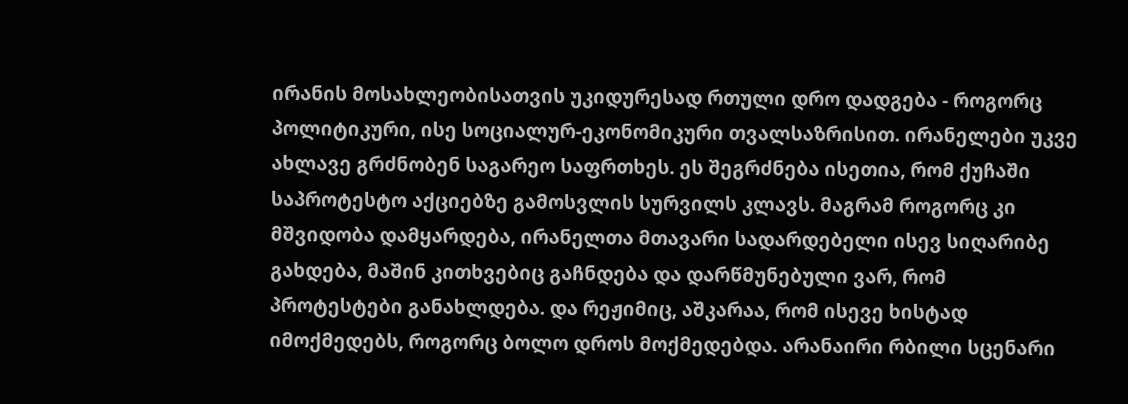ირანის მოსახლეობისათვის უკიდურესად რთული დრო დადგება - როგორც პოლიტიკური, ისე სოციალურ-ეკონომიკური თვალსაზრისით. ირანელები უკვე ახლავე გრძნობენ საგარეო საფრთხეს. ეს შეგრძნება ისეთია, რომ ქუჩაში საპროტესტო აქციებზე გამოსვლის სურვილს კლავს. მაგრამ როგორც კი მშვიდობა დამყარდება, ირანელთა მთავარი სადარდებელი ისევ სიღარიბე გახდება, მაშინ კითხვებიც გაჩნდება და დარწმუნებული ვარ, რომ პროტესტები განახლდება. და რეჟიმიც, აშკარაა, რომ ისევე ხისტად იმოქმედებს, როგორც ბოლო დროს მოქმედებდა. არანაირი რბილი სცენარი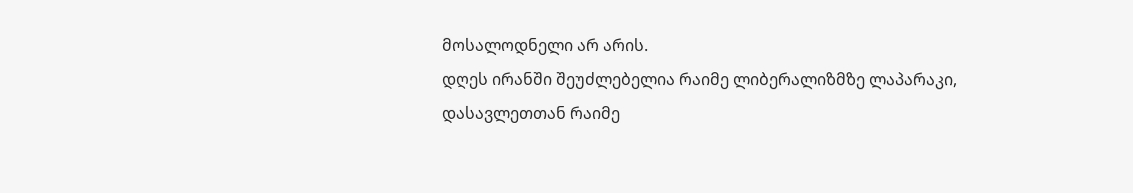მოსალოდნელი არ არის.
დღეს ირანში შეუძლებელია რაიმე ლიბერალიზმზე ლაპარაკი, დასავლეთთან რაიმე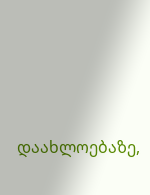დაახლოებაზე,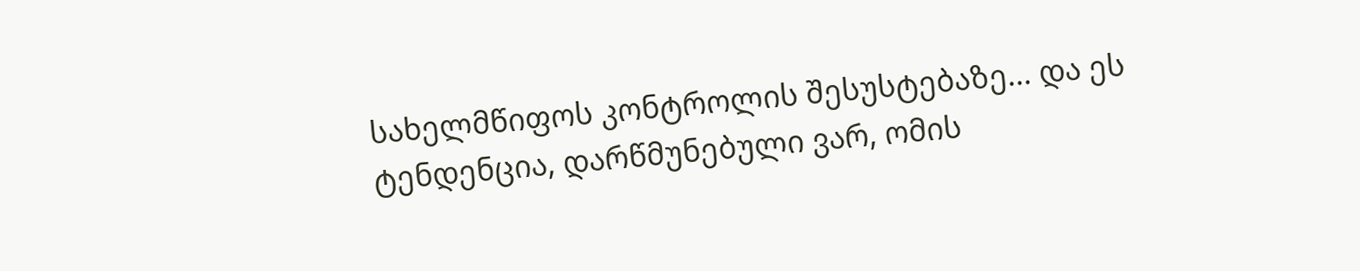სახელმწიფოს კონტროლის შესუსტებაზე... და ეს ტენდენცია, დარწმუნებული ვარ, ომის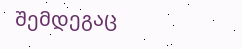შემდეგაც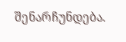შენარჩუნდება.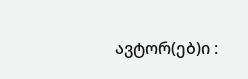ავტორ(ებ)ი :